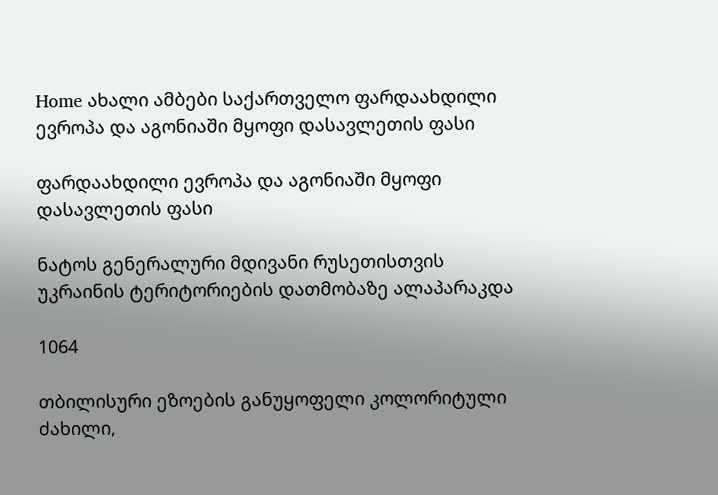Home ახალი ამბები საქართველო ფარდაახდილი ევროპა და აგონიაში მყოფი დასავლეთის ფასი

ფარდაახდილი ევროპა და აგონიაში მყოფი დასავლეთის ფასი

ნატოს გენერალური მდივანი რუსეთისთვის უკრაინის ტერიტორიების დათმობაზე ალაპარაკდა

1064

თბილისური ეზოების განუყოფელი კოლორიტული ძახილი,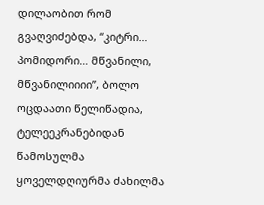დილაობით რომ გვაღვიძებდა, “კიტრი… პომიდორი… მწვანილი, მწვანილიიიი”, ბოლო ოცდაათი წელიწადია, ტელეეკრანებიდან წამოსულმა ყოველდღიურმა ძახილმა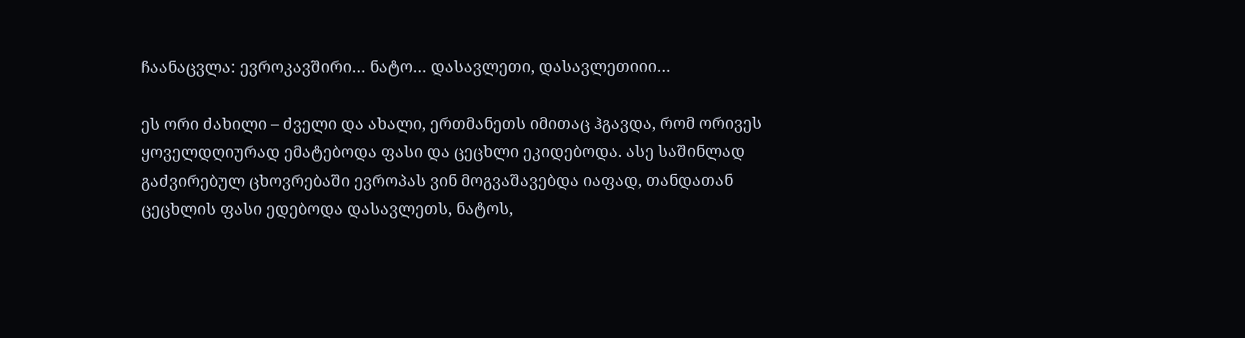ჩაანაცვლა: ევროკავშირი… ნატო… დასავლეთი, დასავლეთიიი…

ეს ორი ძახილი – ძველი და ახალი, ერთმანეთს იმითაც ჰგავდა, რომ ორივეს ყოველდღიურად ემატებოდა ფასი და ცეცხლი ეკიდებოდა. ასე საშინლად გაძვირებულ ცხოვრებაში ევროპას ვინ მოგვაშავებდა იაფად, თანდათან ცეცხლის ფასი ედებოდა დასავლეთს, ნატოს,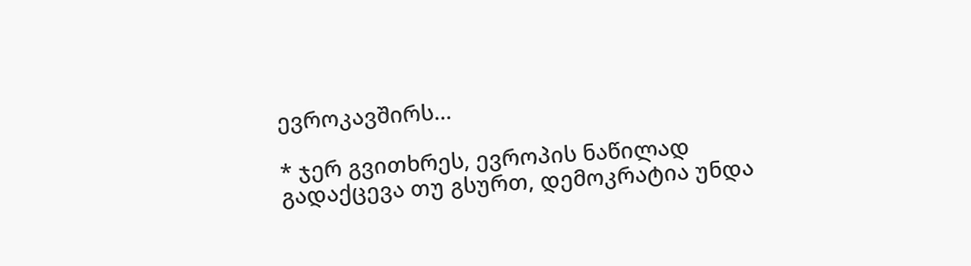ევროკავშირს…

* ჯერ გვითხრეს, ევროპის ნაწილად გადაქცევა თუ გსურთ, დემოკრატია უნდა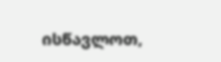ისწავლოთ,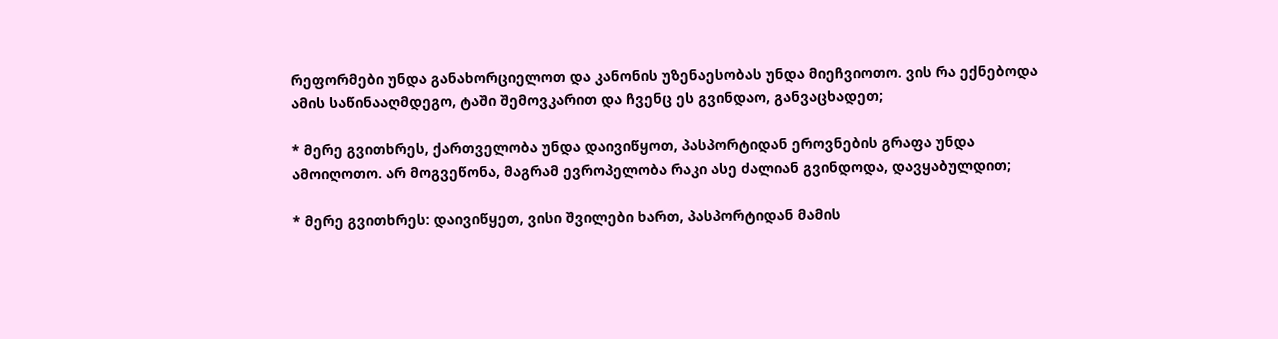რეფორმები უნდა განახორციელოთ და კანონის უზენაესობას უნდა მიეჩვიოთო. ვის რა ექნებოდა ამის საწინააღმდეგო, ტაში შემოვკარით და ჩვენც ეს გვინდაო, განვაცხადეთ;

* მერე გვითხრეს, ქართველობა უნდა დაივიწყოთ, პასპორტიდან ეროვნების გრაფა უნდა ამოიღოთო. არ მოგვეწონა, მაგრამ ევროპელობა რაკი ასე ძალიან გვინდოდა, დავყაბულდით;

* მერე გვითხრეს: დაივიწყეთ, ვისი შვილები ხართ, პასპორტიდან მამის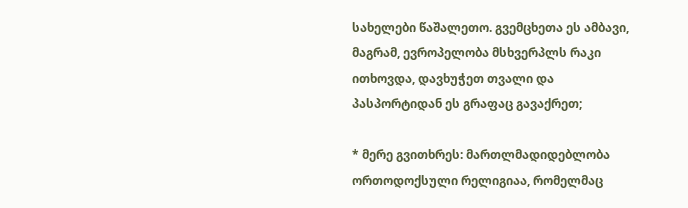სახელები წაშალეთო. გვემცხეთა ეს ამბავი, მაგრამ, ევროპელობა მსხვერპლს რაკი ითხოვდა, დავხუჭეთ თვალი და პასპორტიდან ეს გრაფაც გავაქრეთ;

* მერე გვითხრეს: მართლმადიდებლობა ორთოდოქსული რელიგიაა, რომელმაც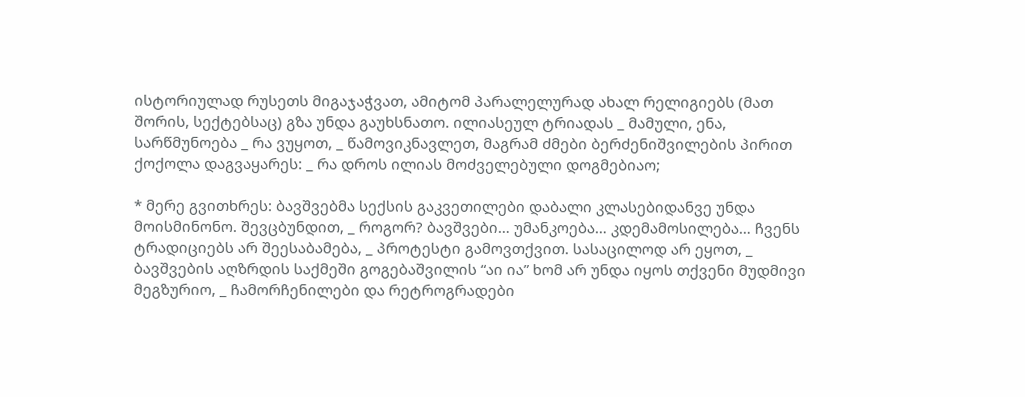ისტორიულად რუსეთს მიგაჯაჭვათ, ამიტომ პარალელურად ახალ რელიგიებს (მათ შორის, სექტებსაც) გზა უნდა გაუხსნათო. ილიასეულ ტრიადას _ მამული, ენა, სარწმუნოება _ რა ვუყოთ, _ წამოვიკნავლეთ, მაგრამ ძმები ბერძენიშვილების პირით ქოქოლა დაგვაყარეს: _ რა დროს ილიას მოძველებული დოგმებიაო;

* მერე გვითხრეს: ბავშვებმა სექსის გაკვეთილები დაბალი კლასებიდანვე უნდა მოისმინონო. შევცბუნდით, _ როგორ? ბავშვები… უმანკოება… კდემამოსილება… ჩვენს ტრადიციებს არ შეესაბამება, _ პროტესტი გამოვთქვით. სასაცილოდ არ ეყოთ, _ ბავშვების აღზრდის საქმეში გოგებაშვილის “აი ია” ხომ არ უნდა იყოს თქვენი მუდმივი მეგზურიო, _ ჩამორჩენილები და რეტროგრადები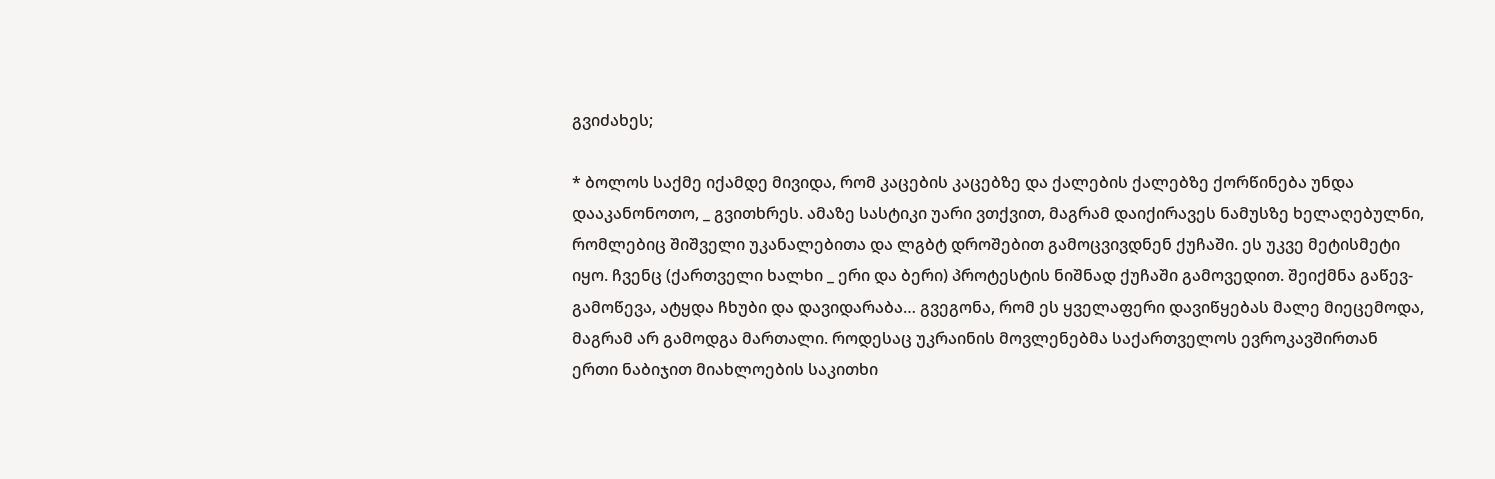გვიძახეს;

* ბოლოს საქმე იქამდე მივიდა, რომ კაცების კაცებზე და ქალების ქალებზე ქორწინება უნდა დააკანონოთო, _ გვითხრეს. ამაზე სასტიკი უარი ვთქვით, მაგრამ დაიქირავეს ნამუსზე ხელაღებულნი, რომლებიც შიშველი უკანალებითა და ლგბტ დროშებით გამოცვივდნენ ქუჩაში. ეს უკვე მეტისმეტი იყო. ჩვენც (ქართველი ხალხი _ ერი და ბერი) პროტესტის ნიშნად ქუჩაში გამოვედით. შეიქმნა გაწევ-გამოწევა, ატყდა ჩხუბი და დავიდარაბა… გვეგონა, რომ ეს ყველაფერი დავიწყებას მალე მიეცემოდა, მაგრამ არ გამოდგა მართალი. როდესაც უკრაინის მოვლენებმა საქართველოს ევროკავშირთან ერთი ნაბიჯით მიახლოების საკითხი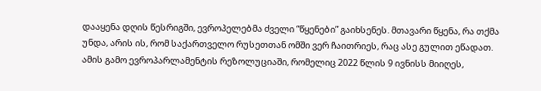დააყენა დღის წესრიგში, ევროპელებმა ძველი “წყენები” გაიხსენეს. მთავარი წყენა, რა თქმა უნდა, არის ის, რომ საქართველო რუსეთთან ომში ვერ ჩაითრიეს, რაც ასე გულით ეწადათ. ამის გამო ევროპარლამენტის რეზოლუციაში, რომელიც 2022 წლის 9 ივნისს მიიღეს,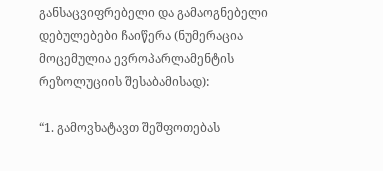განსაცვიფრებელი და გამაოგნებელი დებულებები ჩაიწერა (ნუმერაცია მოცემულია ევროპარლამენტის რეზოლუციის შესაბამისად):

“1. გამოვხატავთ შეშფოთებას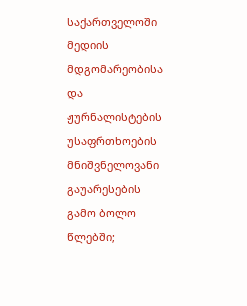საქართველოში მედიის მდგომარეობისა და ჟურნალისტების უსაფრთხოების მნიშვნელოვანი გაუარესების გამო ბოლო წლებში;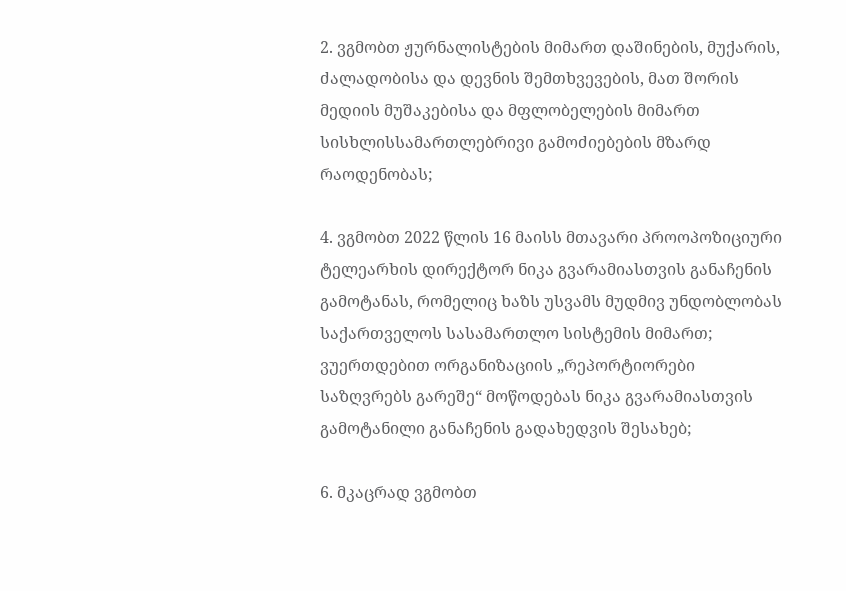2. ვგმობთ ჟურნალისტების მიმართ დაშინების, მუქარის, ძალადობისა და დევნის შემთხვევების, მათ შორის მედიის მუშაკებისა და მფლობელების მიმართ სისხლისსამართლებრივი გამოძიებების მზარდ რაოდენობას;

4. ვგმობთ 2022 წლის 16 მაისს მთავარი პროოპოზიციური ტელეარხის დირექტორ ნიკა გვარამიასთვის განაჩენის გამოტანას, რომელიც ხაზს უსვამს მუდმივ უნდობლობას საქართველოს სასამართლო სისტემის მიმართ; ვუერთდებით ორგანიზაციის „რეპორტიორები საზღვრებს გარეშე“ მოწოდებას ნიკა გვარამიასთვის გამოტანილი განაჩენის გადახედვის შესახებ;

6. მკაცრად ვგმობთ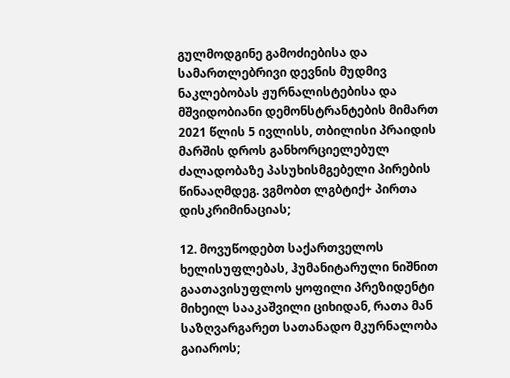გულმოდგინე გამოძიებისა და სამართლებრივი დევნის მუდმივ ნაკლებობას ჟურნალისტებისა და მშვიდობიანი დემონსტრანტების მიმართ 2021 წლის 5 ივლისს, თბილისი პრაიდის მარშის დროს განხორციელებულ ძალადობაზე პასუხისმგებელი პირების წინააღმდეგ. ვგმობთ ლგბტიქ+ პირთა დისკრიმინაციას;

12. მოვუწოდებთ საქართველოს ხელისუფლებას, ჰუმანიტარული ნიშნით გაათავისუფლოს ყოფილი პრეზიდენტი მიხეილ სააკაშვილი ციხიდან, რათა მან საზღვარგარეთ სათანადო მკურნალობა გაიაროს;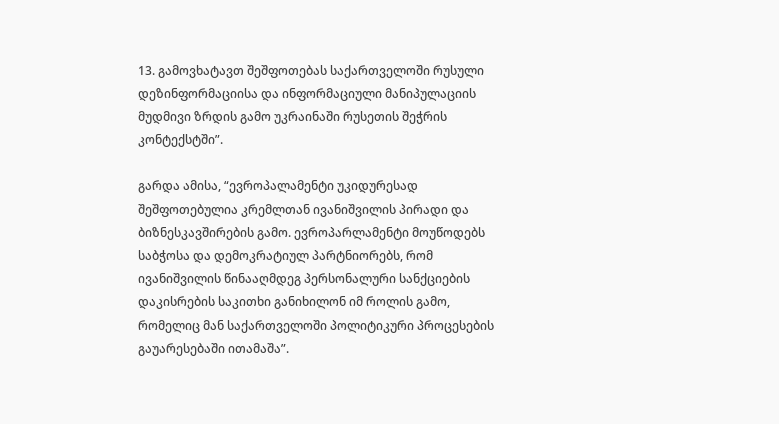13. გამოვხატავთ შეშფოთებას საქართველოში რუსული დეზინფორმაციისა და ინფორმაციული მანიპულაციის მუდმივი ზრდის გამო უკრაინაში რუსეთის შეჭრის კონტექსტში”.

გარდა ამისა, “ევროპალამენტი უკიდურესად შეშფოთებულია კრემლთან ივანიშვილის პირადი და ბიზნესკავშირების გამო. ევროპარლამენტი მოუწოდებს საბჭოსა და დემოკრატიულ პარტნიორებს, რომ ივანიშვილის წინააღმდეგ პერსონალური სანქციების დაკისრების საკითხი განიხილონ იმ როლის გამო, რომელიც მან საქართველოში პოლიტიკური პროცესების გაუარესებაში ითამაშა”.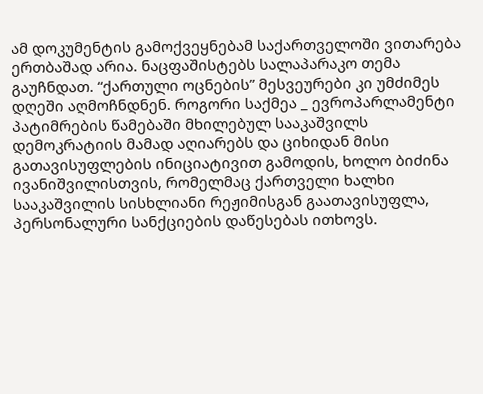ამ დოკუმენტის გამოქვეყნებამ საქართველოში ვითარება ერთბაშად არია. ნაცფაშისტებს სალაპარაკო თემა გაუჩნდათ. “ქართული ოცნების” მესვეურები კი უმძიმეს დღეში აღმოჩნდნენ. როგორი საქმეა _ ევროპარლამენტი პატიმრების წამებაში მხილებულ სააკაშვილს დემოკრატიის მამად აღიარებს და ციხიდან მისი გათავისუფლების ინიციატივით გამოდის, ხოლო ბიძინა ივანიშვილისთვის, რომელმაც ქართველი ხალხი სააკაშვილის სისხლიანი რეჟიმისგან გაათავისუფლა, პერსონალური სანქციების დაწესებას ითხოვს.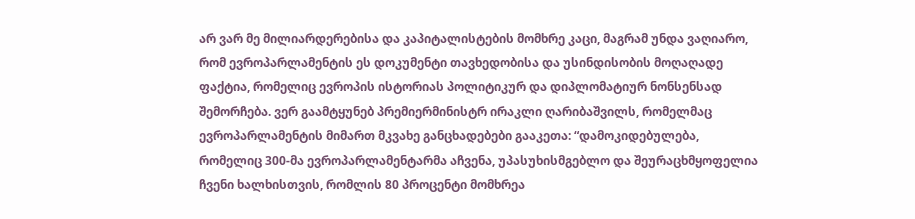არ ვარ მე მილიარდერებისა და კაპიტალისტების მომხრე კაცი, მაგრამ უნდა ვაღიარო, რომ ევროპარლამენტის ეს დოკუმენტი თავხედობისა და უსინდისობის მოღაღადე ფაქტია, რომელიც ევროპის ისტორიას პოლიტიკურ და დიპლომატიურ ნონსენსად შემორჩება. ვერ გაამტყუნებ პრემიერმინისტრ ირაკლი ღარიბაშვილს, რომელმაც ევროპარლამენტის მიმართ მკვახე განცხადებები გააკეთა: “დამოკიდებულება, რომელიც 300-მა ევროპარლამენტარმა აჩვენა, უპასუხისმგებლო და შეურაცხმყოფელია ჩვენი ხალხისთვის, რომლის 80 პროცენტი მომხრეა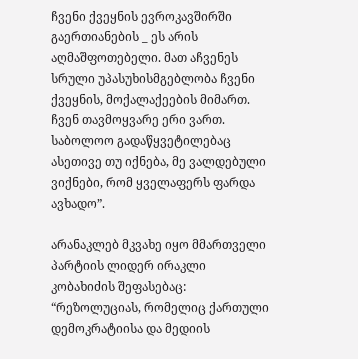ჩვენი ქვეყნის ევროკავშირში გაერთიანების _ ეს არის აღმაშფოთებელი. მათ აჩვენეს სრული უპასუხისმგებლობა ჩვენი ქვეყნის, მოქალაქეების მიმართ. ჩვენ თავმოყვარე ერი ვართ. საბოლოო გადაწყვეტილებაც ასეთივე თუ იქნება, მე ვალდებული ვიქნები, რომ ყველაფერს ფარდა ავხადო”.

არანაკლებ მკვახე იყო მმართველი პარტიის ლიდერ ირაკლი კობახიძის შეფასებაც: “რეზოლუციას, რომელიც ქართული დემოკრატიისა და მედიის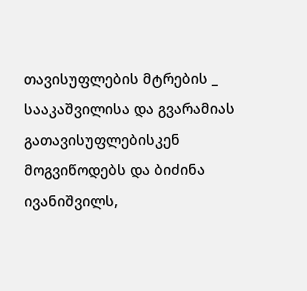თავისუფლების მტრების _ სააკაშვილისა და გვარამიას გათავისუფლებისკენ მოგვიწოდებს და ბიძინა ივანიშვილს,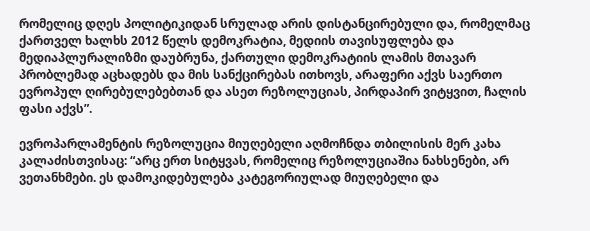რომელიც დღეს პოლიტიკიდან სრულად არის დისტანცირებული და, რომელმაც ქართველ ხალხს 2012 წელს დემოკრატია, მედიის თავისუფლება და მედიაპლურალიზმი დაუბრუნა, ქართული დემოკრატიის ლამის მთავარ პრობლემად აცხადებს და მის სანქცირებას ითხოვს, არაფერი აქვს საერთო ევროპულ ღირებულებებთან და ასეთ რეზოლუციას, პირდაპირ ვიტყვით, ჩალის ფასი აქვს”.

ევროპარლამენტის რეზოლუცია მიუღებელი აღმოჩნდა თბილისის მერ კახა კალაძისთვისაც: “არც ერთ სიტყვას, რომელიც რეზოლუციაშია ნახსენები, არ ვეთანხმები. ეს დამოკიდებულება კატეგორიულად მიუღებელი და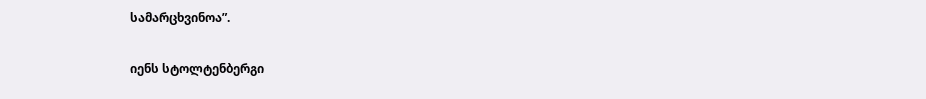სამარცხვინოა”.

იენს სტოლტენბერგი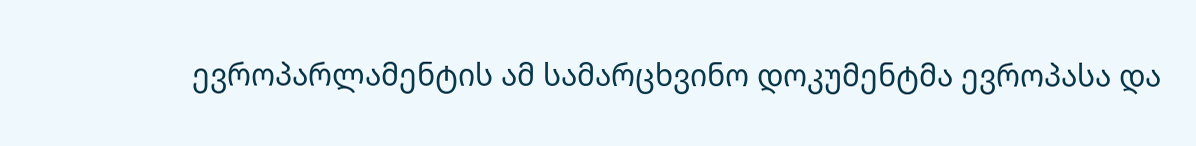ევროპარლამენტის ამ სამარცხვინო დოკუმენტმა ევროპასა და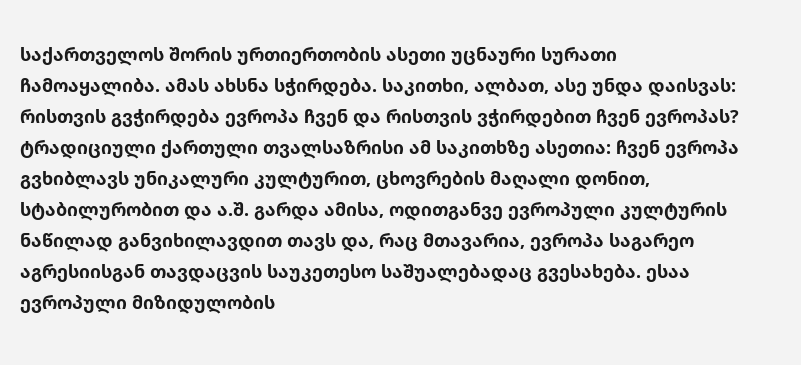საქართველოს შორის ურთიერთობის ასეთი უცნაური სურათი ჩამოაყალიბა. ამას ახსნა სჭირდება. საკითხი, ალბათ, ასე უნდა დაისვას: რისთვის გვჭირდება ევროპა ჩვენ და რისთვის ვჭირდებით ჩვენ ევროპას? ტრადიციული ქართული თვალსაზრისი ამ საკითხზე ასეთია: ჩვენ ევროპა გვხიბლავს უნიკალური კულტურით, ცხოვრების მაღალი დონით, სტაბილურობით და ა.შ. გარდა ამისა, ოდითგანვე ევროპული კულტურის ნაწილად განვიხილავდით თავს და, რაც მთავარია, ევროპა საგარეო აგრესიისგან თავდაცვის საუკეთესო საშუალებადაც გვესახება. ესაა ევროპული მიზიდულობის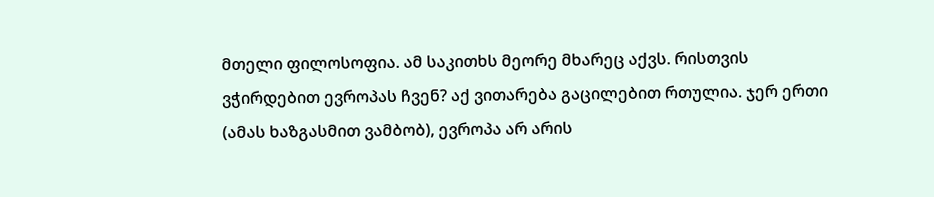მთელი ფილოსოფია. ამ საკითხს მეორე მხარეც აქვს. რისთვის ვჭირდებით ევროპას ჩვენ? აქ ვითარება გაცილებით რთულია. ჯერ ერთი (ამას ხაზგასმით ვამბობ), ევროპა არ არის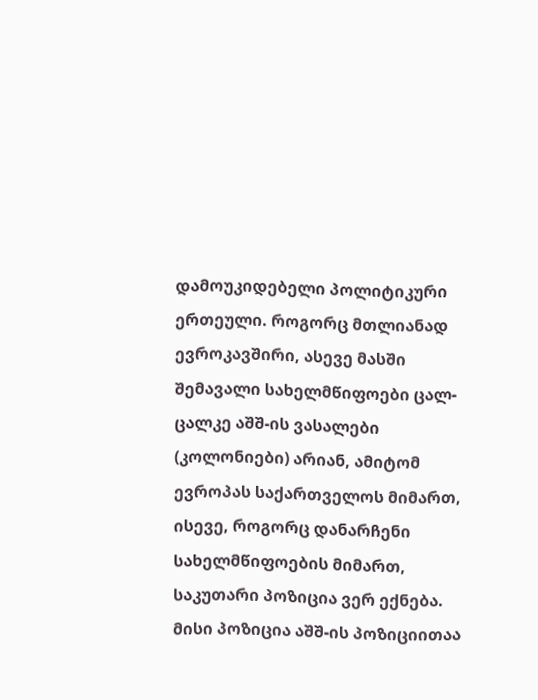დამოუკიდებელი პოლიტიკური ერთეული. როგორც მთლიანად ევროკავშირი, ასევე მასში შემავალი სახელმწიფოები ცალ-ცალკე აშშ-ის ვასალები (კოლონიები) არიან, ამიტომ ევროპას საქართველოს მიმართ, ისევე, როგორც დანარჩენი სახელმწიფოების მიმართ, საკუთარი პოზიცია ვერ ექნება. მისი პოზიცია აშშ-ის პოზიციითაა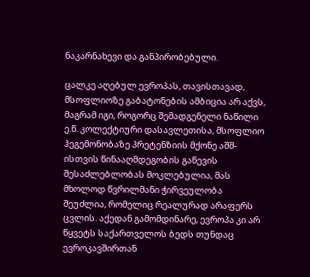ნაკარნახევი და განპირობებული.

ცალკე აღებულ ევროპას, თავისთავად, მსოფლიოზე გაბატონების ამბიცია არ აქვს, მაგრამ იგი, როგორც შემადგენელი ნაწილი ე.წ. კოლექტიური დასავლეთისა, მსოფლიო ჰეგემონობაზე პრეტენზიის მქონე აშშ-ისთვის წინააღმდეგობის გაწევის შესაძლებლობას მოკლებულია, მას მხოლოდ წვრილმანი ჭირვეულობა შეუძლია, რომელიც რეალურად არაფერს ცვლის. აქედან გამომდინარე, ევროპა კი არ წყვეტს საქართველოს ბედს თუნდაც ევროკავშირთან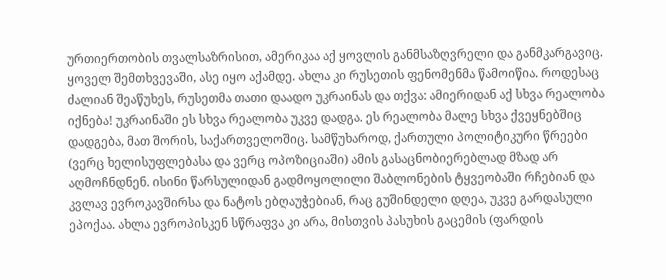ურთიერთობის თვალსაზრისით, ამერიკაა აქ ყოვლის განმსაზღვრელი და განმკარგავიც. ყოველ შემთხვევაში, ასე იყო აქამდე. ახლა კი რუსეთის ფენომენმა წამოიწია. როდესაც ძალიან შეაწუხეს, რუსეთმა თათი დაადო უკრაინას და თქვა: ამიერიდან აქ სხვა რეალობა იქნება! უკრაინაში ეს სხვა რეალობა უკვე დადგა. ეს რეალობა მალე სხვა ქვეყნებშიც დადგება, მათ შორის, საქართველოშიც. სამწუხაროდ, ქართული პოლიტიკური წრეები (ვერც ხელისუფლებასა და ვერც ოპოზიციაში) ამის გასაცნობიერებლად მზად არ აღმოჩნდნენ. ისინი წარსულიდან გადმოყოლილი შაბლონების ტყვეობაში რჩებიან და კვლავ ევროკავშირსა და ნატოს ებღაუჭებიან, რაც გუშინდელი დღეა, უკვე გარდასული ეპოქაა. ახლა ევროპისკენ სწრაფვა კი არა, მისთვის პასუხის გაცემის (ფარდის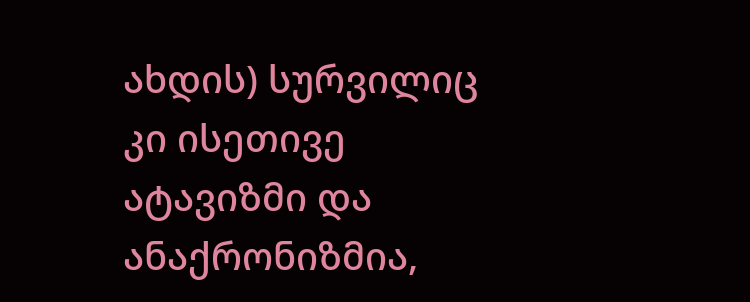ახდის) სურვილიც კი ისეთივე ატავიზმი და ანაქრონიზმია,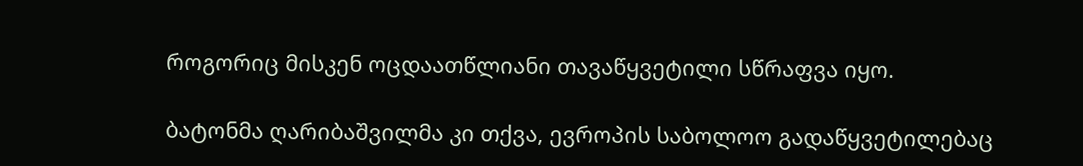როგორიც მისკენ ოცდაათწლიანი თავაწყვეტილი სწრაფვა იყო.

ბატონმა ღარიბაშვილმა კი თქვა, ევროპის საბოლოო გადაწყვეტილებაც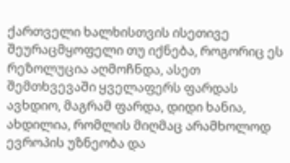ქართველი ხალხისთვის ისეთივე შეურაცმყოფელი თუ იქნება, როგორიც ეს რეზოლუცია აღმოჩნდა, ასეთ შემთხვევაში ყველაფერს ფარდას ავხდიო, მაგრამ ფარდა, დიდი ხანია, ახდილია, რომლის მიღმაც არამხოლოდ ევროპის უზნეობა და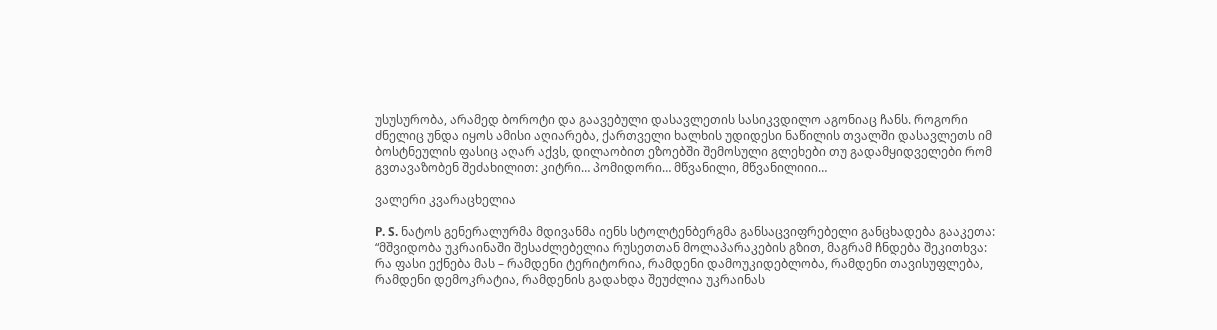უსუსურობა, არამედ ბოროტი და გაავებული დასავლეთის სასიკვდილო აგონიაც ჩანს. როგორი ძნელიც უნდა იყოს ამისი აღიარება, ქართველი ხალხის უდიდესი ნაწილის თვალში დასავლეთს იმ ბოსტნეულის ფასიც აღარ აქვს, დილაობით ეზოებში შემოსული გლეხები თუ გადამყიდველები რომ გვთავაზობენ შეძახილით: კიტრი… პომიდორი… მწვანილი, მწვანილიიი…

ვალერი კვარაცხელია

P. S. ნატოს გენერალურმა მდივანმა იენს სტოლტენბერგმა განსაცვიფრებელი განცხადება გააკეთა: “მშვიდობა უკრაინაში შესაძლებელია რუსეთთან მოლაპარაკების გზით, მაგრამ ჩნდება შეკითხვა: რა ფასი ექნება მას – რამდენი ტერიტორია, რამდენი დამოუკიდებლობა, რამდენი თავისუფლება, რამდენი დემოკრატია, რამდენის გადახდა შეუძლია უკრაინას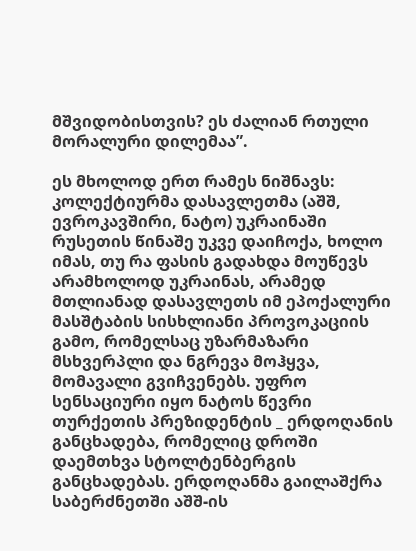მშვიდობისთვის? ეს ძალიან რთული მორალური დილემაა”.

ეს მხოლოდ ერთ რამეს ნიშნავს: კოლექტიურმა დასავლეთმა (აშშ, ევროკავშირი, ნატო) უკრაინაში რუსეთის წინაშე უკვე დაიჩოქა, ხოლო იმას, თუ რა ფასის გადახდა მოუწევს არამხოლოდ უკრაინას, არამედ მთლიანად დასავლეთს იმ ეპოქალური მასშტაბის სისხლიანი პროვოკაციის გამო, რომელსაც უზარმაზარი მსხვერპლი და ნგრევა მოჰყვა, მომავალი გვიჩვენებს. უფრო სენსაციური იყო ნატოს წევრი  თურქეთის პრეზიდენტის _ ერდოღანის განცხადება, რომელიც დროში დაემთხვა სტოლტენბერგის განცხადებას. ერდოღანმა გაილაშქრა საბერძნეთში აშშ-ის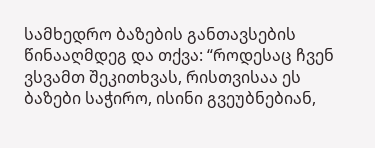სამხედრო ბაზების განთავსების წინააღმდეგ და თქვა: “როდესაც ჩვენ ვსვამთ შეკითხვას, რისთვისაა ეს ბაზები საჭირო, ისინი გვეუბნებიან,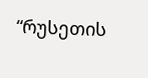“რუსეთის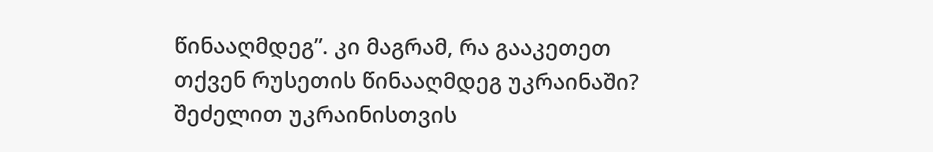წინააღმდეგ”. კი მაგრამ, რა გააკეთეთ თქვენ რუსეთის წინააღმდეგ უკრაინაში? შეძელით უკრაინისთვის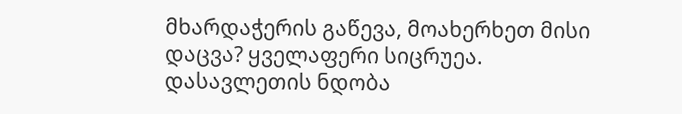მხარდაჭერის გაწევა, მოახერხეთ მისი დაცვა? ყველაფერი სიცრუეა. დასავლეთის ნდობა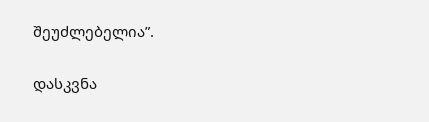შეუძლებელია”.

დასკვნა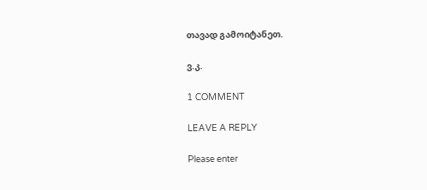თავად გამოიტანეთ.

ვ.კ.

1 COMMENT

LEAVE A REPLY

Please enter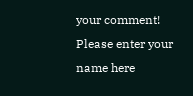your comment!
Please enter your name here